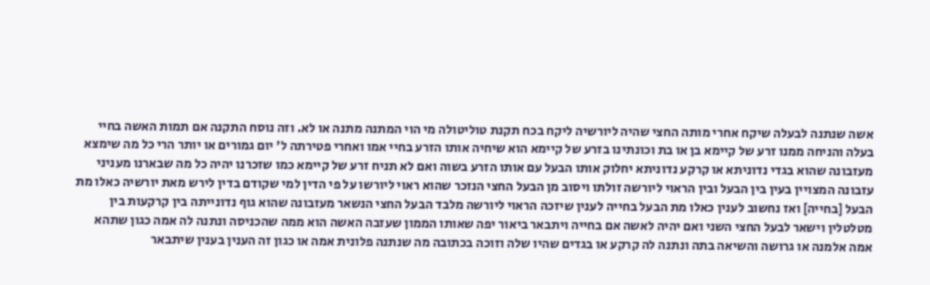אשה שנתנה לבעלה שיקח אחרי מותה החצי שהיה ליורשיה ליקח בכח תקנת טוליטולה מי הוי המתנה מתנה או לא. וזה נוסח התקנה אם תמות האשה בחיי בעלה והניחה ממנו זרע של קיימא בן או בת וכונתינו בזרע של קיימא הוא שיחיה אותו הזרע בחיי אמו ואחרי פטירתה ל' יום גמורים או יותר הרי כל מה שימצא מעזבונה שהוא בגדי נדוניתא או קרקע נדוניתא יחלוק אותו הבעל עם אותו הזרע בשוה ואם לא תניח זרע של קיימא כמו שזכרנו יהיה כל מה שבארנו מעניני עזבונה המצויין בעין בין הבעל ובין הראוי ליורשה זולתו ויסוב מן הבעל החצי הנזכר שהוא ראוי ליורשו על פי הדין למי שקודם בדין לירש מאת יורשיה כאלו מת הבעל [בחייה] ואז נחשוב לענין כאלו מת הבעל בחייה לענין שיזכה הראוי ליורשה מלבד הבעל החצי הנשאר מעזבונה שהוא גוף נדונייתה בין קרקעות בין מטלטלין וישאר לבעל החצי השני ואם יהיה לאשה אם בחייה ויתבאר ביאור יפה שאותו הממון שעזבה האשה הוא ממה שהכניסה ונתנה לה אמה כגון שתהא אמה אלמנה או גרושה והשיאה בתה ונתנה לה קרקע או בגדים שהיו שלה וזוכה בכתובה מה שנתנה פלונית אמה או כגון זה הענין בענין שיתבאר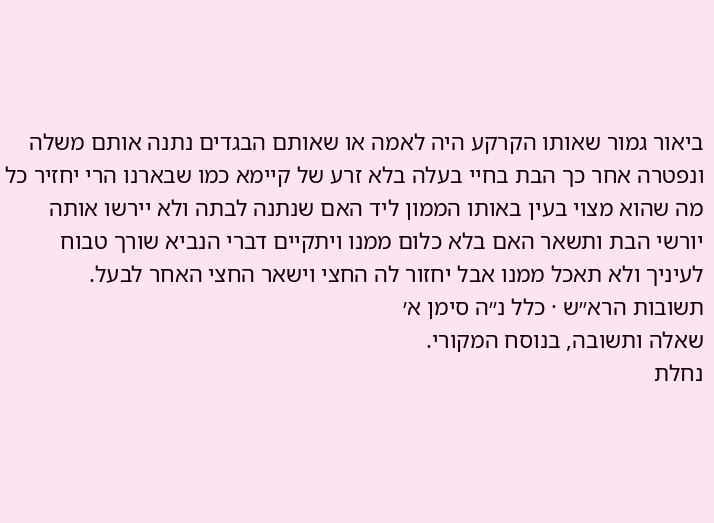ביאור גמור שאותו הקרקע היה לאמה או שאותם הבגדים נתנה אותם משלה ונפטרה אחר כך הבת בחיי בעלה בלא זרע של קיימא כמו שבארנו הרי יחזיר כל מה שהוא מצוי בעין באותו הממון ליד האם שנתנה לבתה ולא יירשו אותה יורשי הבת ותשאר האם בלא כלום ממנו ויתקיים דברי הנביא שורך טבוח לעיניך ולא תאכל ממנו אבל יחזור לה החצי וישאר החצי האחר לבעל.
תשובות הרא״ש · כלל נ״ה סימן א׳
שאלה ותשובה, בנוסח המקורי.
נחלת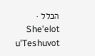הכלל · She'elot u'Teshuvot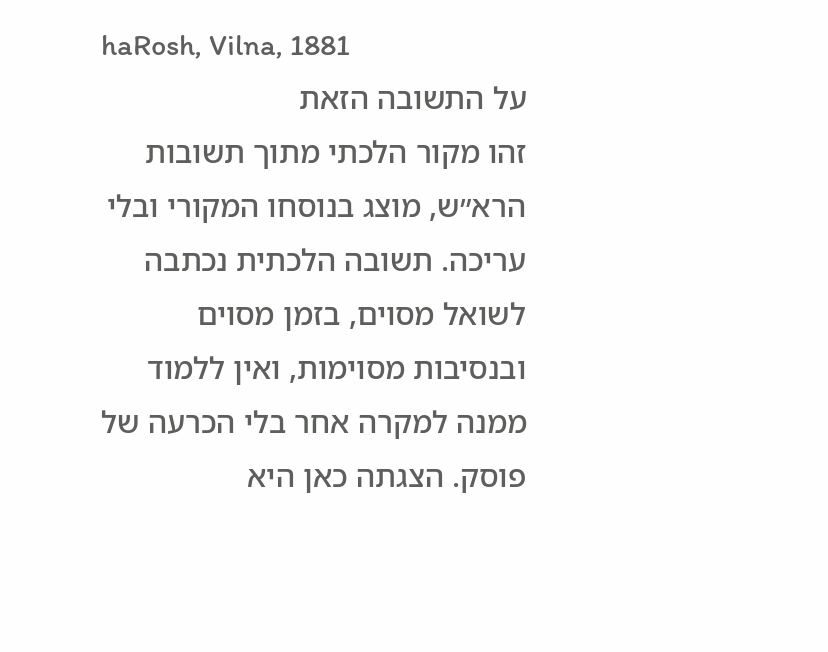haRosh, Vilna, 1881
על התשובה הזאת
זהו מקור הלכתי מתוך תשובות הרא״ש, מוצג בנוסחו המקורי ובלי עריכה. תשובה הלכתית נכתבה לשואל מסוים, בזמן מסוים ובנסיבות מסוימות, ואין ללמוד ממנה למקרה אחר בלי הכרעה של פוסק. הצגתה כאן היא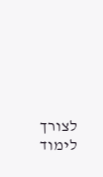לצורך לימוד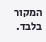המקור בלבד.